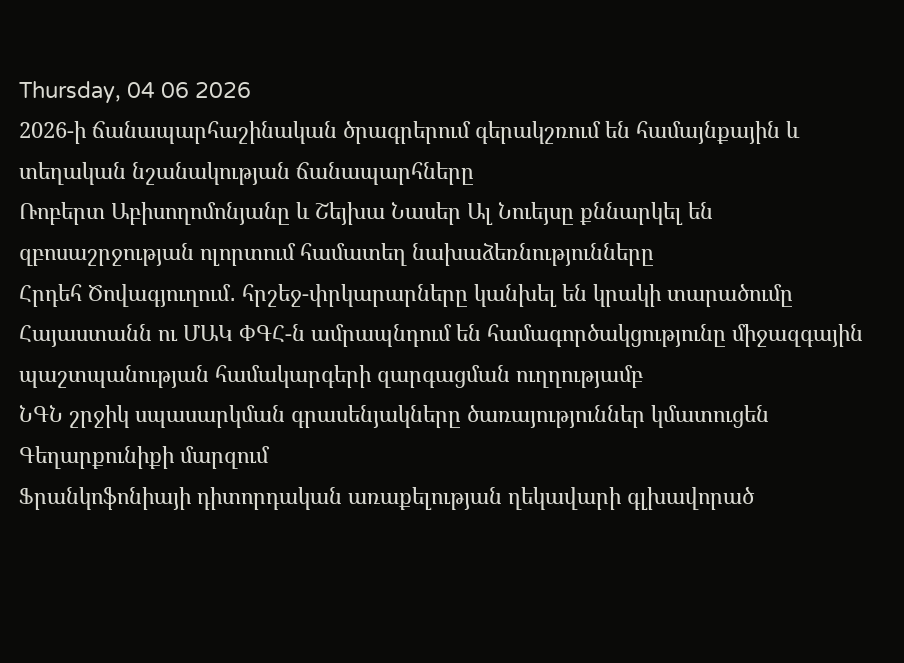Thursday, 04 06 2026
2026-ի ճանապարհաշինական ծրագրերում գերակշռում են համայնքային և տեղական նշանակության ճանապարհները
Ռոբերտ Աբիսողոմոնյանը և Շեյխա Նասեր Ալ Նուեյսը քննարկել են զբոսաշրջության ոլորտում համատեղ նախաձեռնությունները
Հրդեհ Ծովագյուղում․ հրշեջ-փրկարարները կանխել են կրակի տարածումը
Հայաստանն ու ՄԱԿ ՓԳՀ-ն ամրապնդում են համագործակցությունը միջազգային պաշտպանության համակարգերի զարգացման ուղղությամբ
ՆԳՆ շրջիկ սպասարկման գրասենյակները ծառայություններ կմատուցեն Գեղարքունիքի մարզում
Ֆրանկոֆոնիայի դիտորդական առաքելության ղեկավարի գլխավորած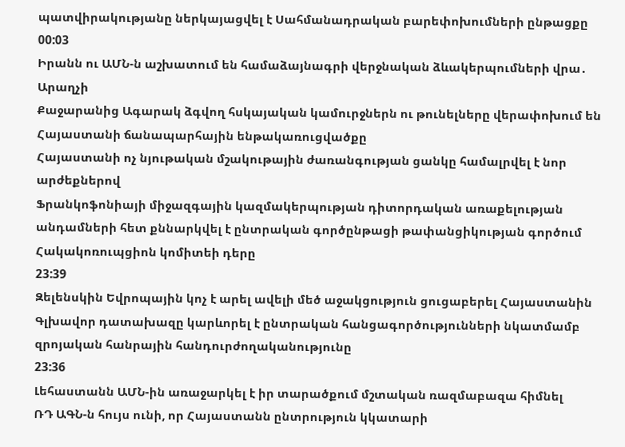պատվիրակությանը ներկայացվել է Սահմանադրական բարեփոխումների ընթացքը
00:03
Իրանն ու ԱՄՆ-ն աշխատում են համաձայնագրի վերջնական ձևակերպումների վրա․ Արաղչի
Քաջարանից Ագարակ ձգվող հսկայական կամուրջներն ու թունելները վերափոխում են Հայաստանի ճանապարհային ենթակառուցվածքը
Հայաստանի ոչ նյութական մշակութային ժառանգության ցանկը համալրվել է նոր արժեքներով
Ֆրանկոֆոնիայի միջազգային կազմակերպության դիտորդական առաքելության անդամների հետ քննարկվել է ընտրական գործընթացի թափանցիկության գործում Հակակոռուպցիոն կոմիտեի դերը
23:39
Զելենսկին Եվրոպային կոչ է արել ավելի մեծ աջակցություն ցուցաբերել Հայաստանին
Գլխավոր դատախազը կարևորել է ընտրական հանցագործությունների նկատմամբ զրոյական հանրային հանդուրժողականությունը
23:36
Լեհաստանն ԱՄՆ-ին առաջարկել է իր տարածքում մշտական ռազմաբազա հիմնել
ՌԴ ԱԳՆ-ն հույս ունի, որ Հայաստանն ընտրություն կկատարի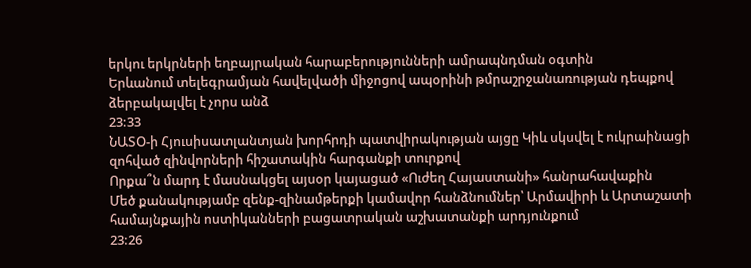երկու երկրների եղբայրական հարաբերությունների ամրապնդման օգտին
Երևանում տելեգրամյան հավելվածի միջոցով ապօրինի թմրաշրջանառության դեպքով ձերբակալվել է չորս անձ
23:33
ՆԱՏՕ-ի Հյուսիսատլանտյան խորհրդի պատվիրակության այցը Կիև սկսվել է ուկրաինացի զոհված զինվորների հիշատակին հարգանքի տուրքով
Որքա՞ն մարդ է մասնակցել այսօր կայացած «Ուժեղ Հայաստանի» հանրահավաքին
Մեծ քանակությամբ զենք-զինամթերքի կամավոր հանձնումներ՝ Արմավիրի և Արտաշատի համայնքային ոստիկանների բացատրական աշխատանքի արդյունքում
23:26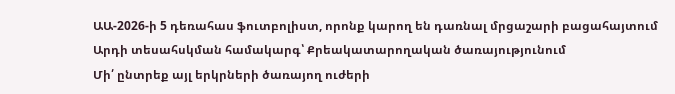ԱԱ-2026-ի 5 դեռահաս ֆուտբոլիստ, որոնք կարող են դառնալ մրցաշարի բացահայտում
Արդի տեսահսկման համակարգ՝ Քրեակատարողական ծառայությունում
Մի՛ ընտրեք այլ երկրների ծառայող ուժերի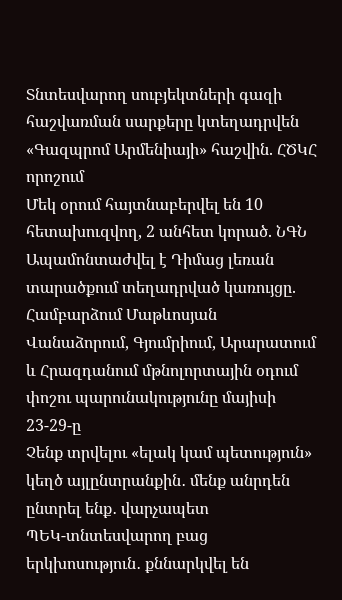Տնտեսվարող սուբյեկտների գազի հաշվառման սարքերը կտեղադրվեն «Գազպրոմ Արմենիայի» հաշվին. ՀԾԿՀ որոշում
Մեկ օրում հայտնաբերվել են 10 հետախուզվող, 2 անհետ կորած. ՆԳՆ
Ապամոնտաժվել է Դիմաց լեռան տարածքում տեղադրված կառույցը. Համբարձում Մաթևոսյան
Վանաձորում, Գյումրիում, Արարատում և Հրազդանում մթնոլորտային օդում փոշու պարունակությունը մայիսի 23-29-ը
Չենք տրվելու «ելակ կամ պետություն» կեղծ այլընտրանքին․ մենք անրդեն ընտրել ենք․ վարչապետ
ՊԵԿ-տնտեսվարող բաց երկխոսություն․ քննարկվել են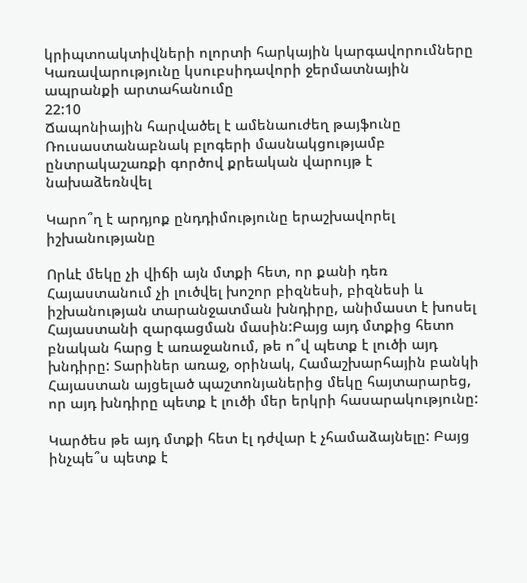կրիպտոակտիվների ոլորտի հարկային կարգավորումները
Կառավարությունը կսուբսիդավորի ջերմատնային ապրանքի արտահանումը
22:10
Ճապոնիային հարվածել է ամենաուժեղ թայֆունը
Ռուսաստանաբնակ բլոգերի մասնակցությամբ ընտրակաշառքի գործով քրեական վարույթ է նախաձեռնվել

Կարո՞ղ է արդյոք ընդդիմությունը երաշխավորել իշխանությանը

Որևէ մեկը չի վիճի այն մտքի հետ, որ քանի դեռ Հայաստանում չի լուծվել խոշոր բիզնեսի, բիզնեսի և իշխանության տարանջատման խնդիրը, անիմաստ է խոսել Հայաստանի զարգացման մասին:Բայց այդ մտքից հետո բնական հարց է առաջանում, թե ո՞վ պետք է լուծի այդ խնդիրը: Տարիներ առաջ, օրինակ, Համաշխարհային բանկի Հայաստան այցելած պաշտոնյաներից մեկը հայտարարեց, որ այդ խնդիրը պետք է լուծի մեր երկրի հասարակությունը:

Կարծես թե այդ մտքի հետ էլ դժվար է չհամաձայնելը: Բայց ինչպե՞ս պետք է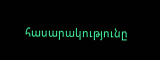հասարակությունը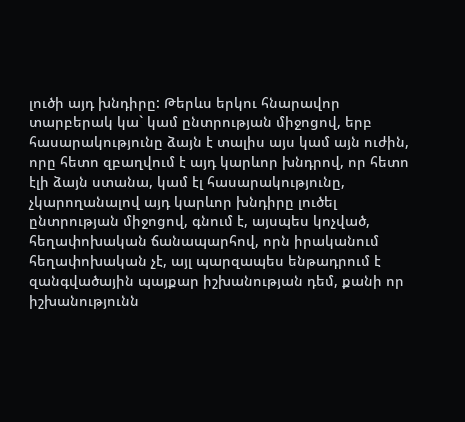լուծի այդ խնդիրը: Թերևս երկու հնարավոր տարբերակ կա` կամ ընտրության միջոցով, երբ հասարակությունը ձայն է տալիս այս կամ այն ուժին, որը հետո զբաղվում է այդ կարևոր խնդրով, որ հետո էլի ձայն ստանա, կամ էլ հասարակությունը, չկարողանալով այդ կարևոր խնդիրը լուծել ընտրության միջոցով, գնում է, այսպես կոչված, հեղափոխական ճանապարհով, որն իրականում հեղափոխական չէ, այլ պարզապես ենթադրում է զանգվածային պայքար իշխանության դեմ, քանի որ իշխանությունն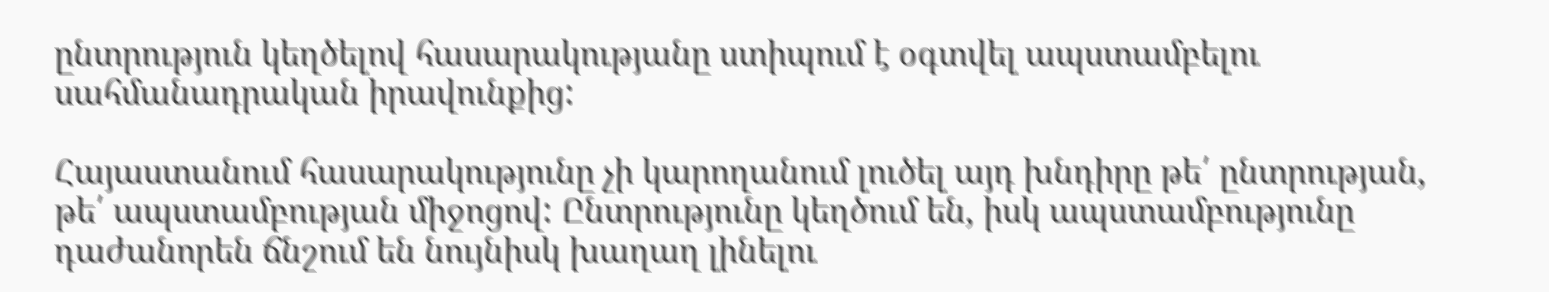ընտրություն կեղծելով հասարակությանը ստիպում է օգտվել ապստամբելու սահմանադրական իրավունքից:

Հայաստանում հասարակությունը չի կարողանում լուծել այդ խնդիրը թե՛ ընտրության, թե՛ ապստամբության միջոցով: Ընտրությունը կեղծում են, իսկ ապստամբությունը դաժանորեն ճնշում են նույնիսկ խաղաղ լինելու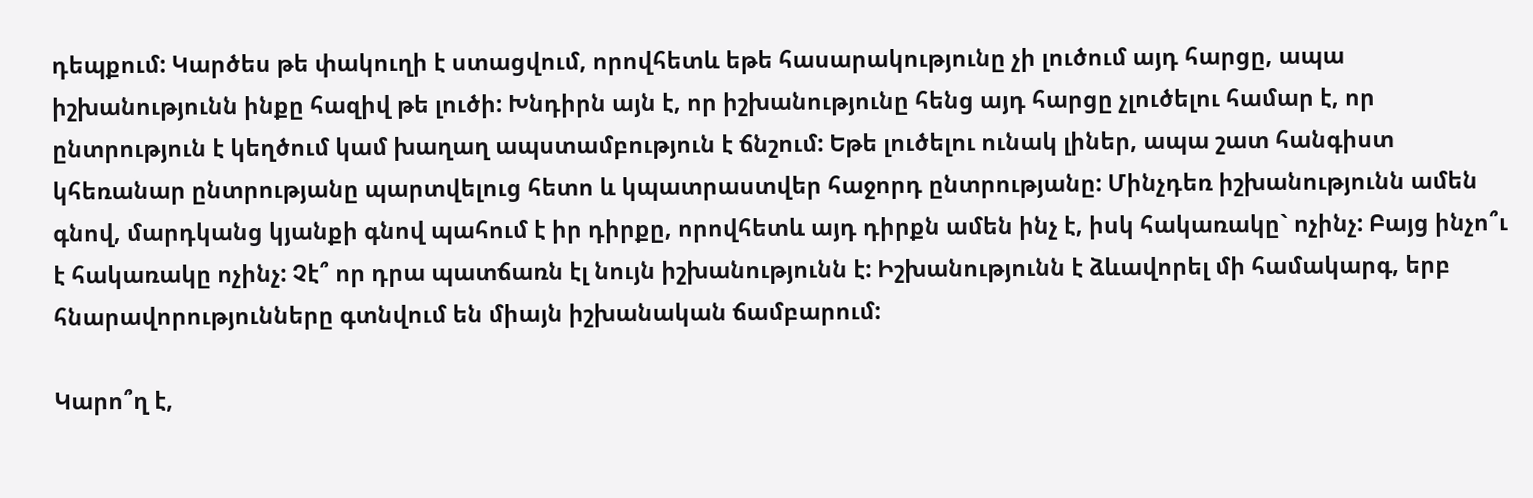դեպքում: Կարծես թե փակուղի է ստացվում, որովհետև եթե հասարակությունը չի լուծում այդ հարցը, ապա իշխանությունն ինքը հազիվ թե լուծի: Խնդիրն այն է, որ իշխանությունը հենց այդ հարցը չլուծելու համար է, որ ընտրություն է կեղծում կամ խաղաղ ապստամբություն է ճնշում: Եթե լուծելու ունակ լիներ, ապա շատ հանգիստ կհեռանար ընտրությանը պարտվելուց հետո և կպատրաստվեր հաջորդ ընտրությանը: Մինչդեռ իշխանությունն ամեն գնով, մարդկանց կյանքի գնով պահում է իր դիրքը, որովհետև այդ դիրքն ամեն ինչ է, իսկ հակառակը` ոչինչ: Բայց ինչո՞ւ է հակառակը ոչինչ: Չէ՞ որ դրա պատճառն էլ նույն իշխանությունն է: Իշխանությունն է ձևավորել մի համակարգ, երբ հնարավորությունները գտնվում են միայն իշխանական ճամբարում:

Կարո՞ղ է,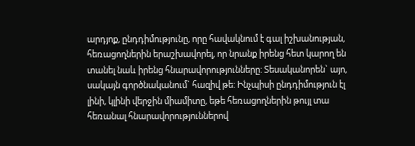արդյոք, ընդդիմությունը, որը հավակնում է գալ իշխանության, հեռացողներին երաշխավորել, որ նրանք իրենց հետ կարող են տանել նաև իրենց հնարավորությունները: Տեսականորեն` այո, սակայն գործնականում` հազիվ թե: Ինչպիսի ընդդիմություն էլ լինի, կլինի վերջին միամիտը, եթե հեռացողներին թույլ տա հեռանալ հնարավորություններով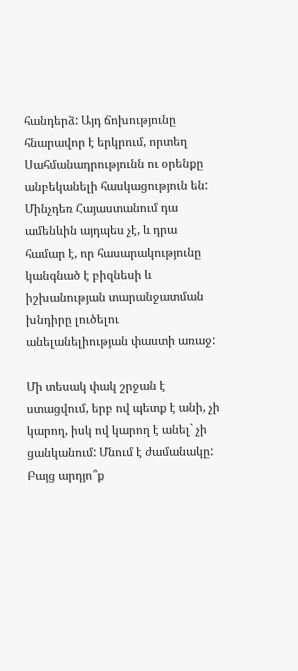հանդերձ: Այդ ճոխությունը հնարավոր է երկրում, որտեղ Սահմանադրությունն ու օրենքը անբեկանելի հասկացություն են: Մինչդեռ Հայաստանում դա ամենևին այդպես չէ, և դրա համար է, որ հասարակությունը կանգնած է բիզնեսի և իշխանության տարանջատման խնդիրը լուծելու անելանելիության փաստի առաջ:

Մի տեսակ փակ շրջան է ստացվում, երբ ով պետք է անի, չի կարող, իսկ ով կարող է անել` չի ցանկանում: Մնում է ժամանակը: Բայց արդյո՞ք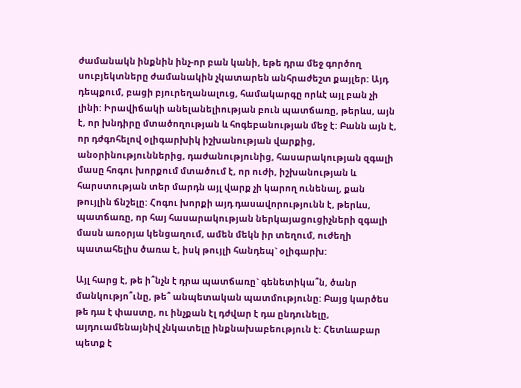ժամանակն ինքնին ինչ-որ բան կանի, եթե դրա մեջ գործող սուբյեկտները ժամանակին չկատարեն անհրաժեշտ քայլեր: Այդ դեպքում, բացի բյուրեղանալուց, համակարգը որևէ այլ բան չի լինի: Իրավիճակի անելանելիության բուն պատճառը, թերևս, այն է, որ խնդիրը մտածողության և հոգեբանության մեջ է: Բանն այն է, որ դժգոհելով օլիգարխիկ իշխանության վարքից, անօրինություններից, դաժանությունից, հասարակության զգալի մասը հոգու խորքում մտածում է, որ ուժի, իշխանության և հարստության տեր մարդն այլ վարք չի կարող ունենալ, քան թույլին ճնշելը: Հոգու խորքի այդ դասավորությունն է, թերևս, պատճառը, որ հայ հասարակության ներկայացուցիչների զգալի մասն առօրյա կենցաղում, ամեն մեկն իր տեղում, ուժեղի պատահելիս ծառա է, իսկ թույլի հանդեպ` օլիգարխ:

Այլ հարց է, թե ի՞նչն է դրա պատճառը` գենետիկա՞ն, ծանր մանկությո՞ւնը, թե՞ անպետական պատմությունը: Բայց կարծես թե դա է փաստը, ու ինչքան էլ դժվար է դա ընդունելը, այդուամենայնիվ չնկատելը ինքնախաբեություն է: Հետևաբար պետք է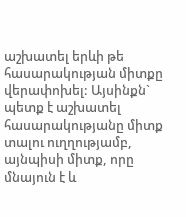աշխատել երևի թե հասարակության միտքը վերափոխել: Այսինքն` պետք է աշխատել հասարակությանը միտք տալու ուղղությամբ, այնպիսի միտք, որը մնայուն է և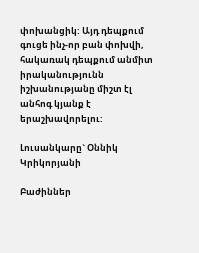փոխանցիկ: Այդ դեպքում գուցե ինչ-որ բան փոխվի, հակառակ դեպքում անմիտ իրականությունն իշխանությանը միշտ էլ անհոգ կյանք է երաշխավորելու:

Լուսանկարը` Օննիկ Կրիկորյանի

Բաժիններ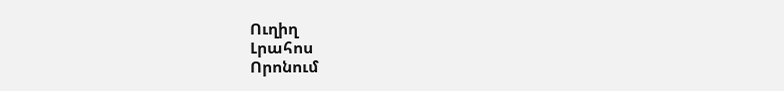Ուղիղ
Լրահոս
Որոնում